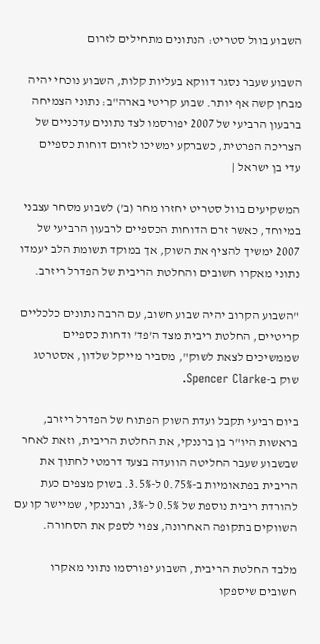השבוע בוול סטריט: הנתונים מתחילים לזרום

השבוע שעבר נסגר דווקא בעליות קלות, השבוע נוכחי יהיה מבחן קשה אף יותר. שבוע קריטי בארה"ב: נתוני הצמיחה ברבעון הרביעי של 2007 יפורסמו לצד נתונים עדכניים של הצריכה הפרטית, כשברקע ימשיכו לזרום דוחות כספיים
עדי בן ישראל |

המשקיעים בוול סטריט יחזרו מחר (ב') לשבוע מסחר עצבני במיוחד, כאשר זרם הדוחות הכספיים לרבעון הרביעי של 2007 ימשיך להציף את השוק, אך במוקד תשומת הלב יעמדו נתוני מאקרו חשובים והחלטת הריבית של הפדרל ריזרב.

"השבוע הקרוב יהיה שבוע חשוב, עם הרבה נתונים כלכליים קריטיים, החלטת ריבית מצד ה'פד' ודחות כספיים שממשיכים לצאת לשוק", מסביר מייקל שלדון, אסטרטג שוק ב-Spencer Clarke.

ביום רביעי תקבל ועדת השוק הפתוח של הפדרל ריזרב, בראשות היו"ר בן ברננקי, את החלטת הריבית, וזאת לאחר שבשבוע שעבר החליטה הוועדה בצעד דרמטי לחתוך את הריבית בפתאומיות ב-0.75% ל-3.5%. בשוק מצפים כעת להורדת ריבית נוספת של 0.5% ל-3%, וברננקי, שמיישר קו עם השווקים בתקופה האחרונה, צפוי לספק את הסחורה.

מלבד החלטת הריבית, השבוע יפורסמו נתוני מאקרו חשובים שיספקו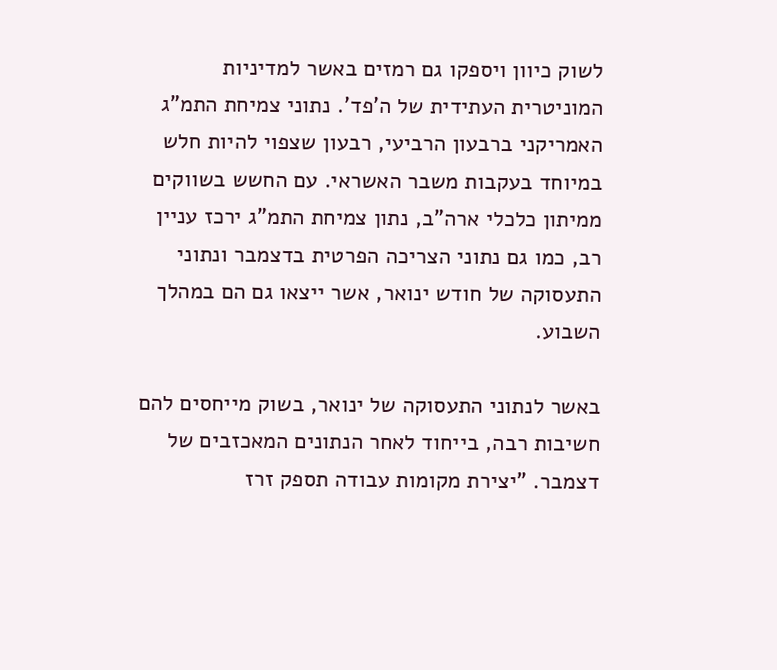לשוק כיוון ויספקו גם רמזים באשר למדיניות המוניטרית העתידית של ה'פד'. נתוני צמיחת התמ"ג האמריקני ברבעון הרביעי, רבעון שצפוי להיות חלש במיוחד בעקבות משבר האשראי. עם החשש בשווקים ממיתון כלכלי ארה"ב, נתון צמיחת התמ"ג ירכז עניין רב, כמו גם נתוני הצריכה הפרטית בדצמבר ונתוני התעסוקה של חודש ינואר, אשר ייצאו גם הם במהלך השבוע.

באשר לנתוני התעסוקה של ינואר, בשוק מייחסים להם חשיבות רבה, בייחוד לאחר הנתונים המאכזבים של דצמבר. "יצירת מקומות עבודה תספק זרז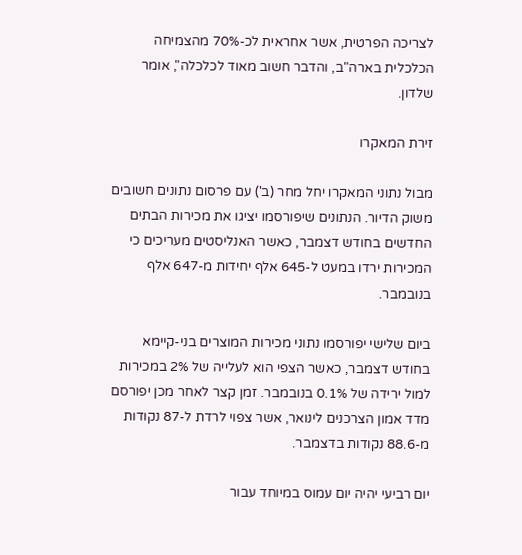לצריכה הפרטית, אשר אחראית לכ-70% מהצמיחה הכלכלית בארה"ב, והדבר חשוב מאוד לכלכלה", אומר שלדון.

זירת המאקרו

מבול נתוני המאקרו יחל מחר (ב') עם פרסום נתונים חשובים משוק הדיור. הנתונים שיפורסמו יציגו את מכירות הבתים החדשים בחודש דצמבר, כאשר האנליסטים מעריכים כי המכירות ירדו במעט ל-645 אלף יחידות מ-647 אלף בנובמבר.

ביום שלישי יפורסמו נתוני מכירות המוצרים בני-קיימא בחודש דצמבר, כאשר הצפי הוא לעלייה של 2% במכירות למול ירידה של 0.1% בנובמבר. זמן קצר לאחר מכן יפורסם מדד אמון הצרכנים לינואר, אשר צפוי לרדת ל-87 נקודות מ-88.6 נקודות בדצמבר.

יום רביעי יהיה יום עמוס במיוחד עבור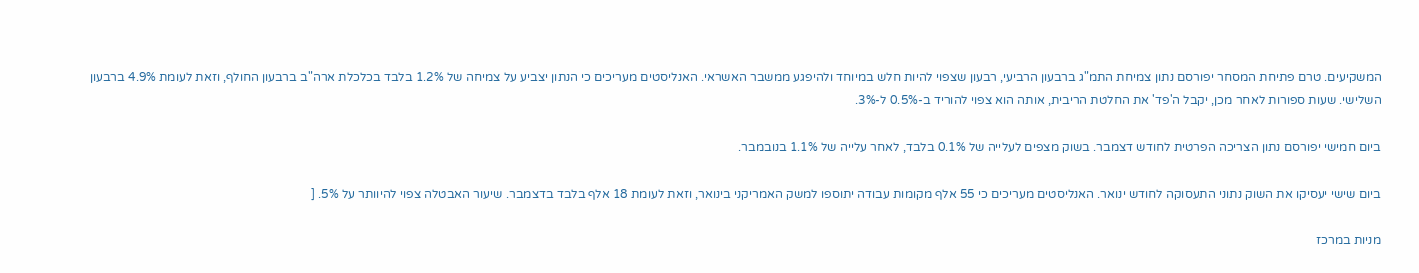המשקיעים. טרם פתיחת המסחר יפורסם נתון צמיחת התמ"ג ברבעון הרביעי, רבעון שצפוי להיות חלש במיוחד ולהיפגע ממשבר האשראי. האנליסטים מעריכים כי הנתון יצביע על צמיחה של 1.2% בלבד בכלכלת ארה"ב ברבעון החולף, וזאת לעומת 4.9% ברבעון השלישי. שעות ספורות לאחר מכן, יקבל ה'פד' את החלטת הריבית, אותה הוא צפוי להוריד ב-0.5% ל-3%.

ביום חמישי יפורסם נתון הצריכה הפרטית לחודש דצמבר. בשוק מצפים לעלייה של 0.1% בלבד, לאחר עלייה של 1.1% בנובמבר.

ביום שישי יעסיקו את השוק נתוני התעסוקה לחודש ינואר. האנליסטים מעריכים כי 55 אלף מקומות עבודה יתוספו למשק האמריקני בינואר, וזאת לעומת 18 אלף בלבד בדצמבר. שיעור האבטלה צפוי להיוותר על 5%. [

מניות במרכז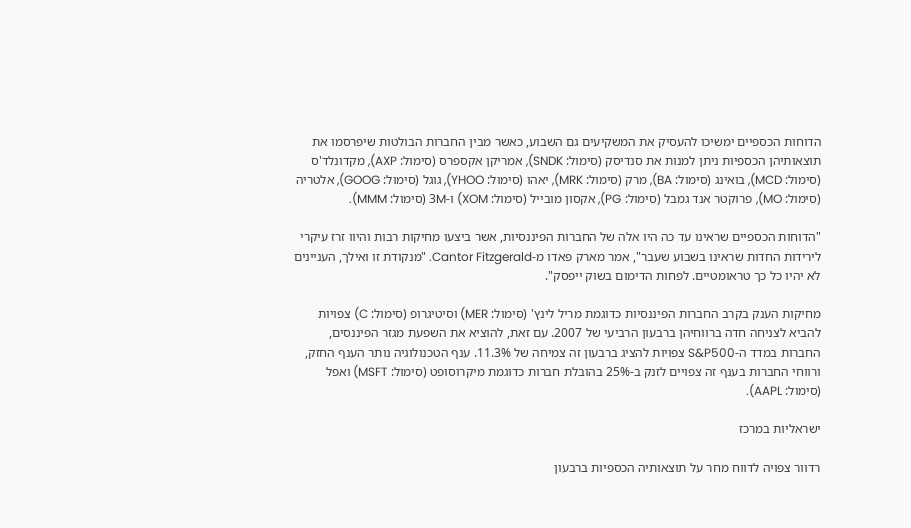הדוחות הכספיים ימשיכו להעסיק את המשקיעים גם השבוע, כאשר מבין החברות הבולטות שיפרסמו את תוצאותיהן הכספיות ניתן למנות את סנדיסק (סימול: SNDK), אמריקן אקספרס (סימול: AXP), מקדונלד'ס (סימול: MCD), בואינג (סימול: BA), מרק (סימול: MRK), יאהו (סימול: YHOO), גוגל (סימול: GOOG), אלטריה (סימול: MO), פרוקטר אנד גמבל (סימול: PG), אקסון מובייל (סימול: XOM) ו-3M (סימול: MMM).

"הדוחות הכספיים שראינו עד כה היו אלה של החברות הפיננסיות, אשר ביצעו מחיקות רבות והיוו זרז עיקרי לירידות החדות שראינו בשבוע שעבר", אמר מארק פאדו מ-Cantor Fitzgerald. "מנקודת זו ואילך, העניינים לא יהיו כל כך טראומטיים. לפחות הדימום בשוק ייפסק".

מחיקות הענק בקרב החברות הפיננסיות כדוגמת מריל לינץ' (סימול: MER) וסיטיגרופ (סימול: C) צפויות להביא לצניחה חדה ברווחיהן ברבעון הרביעי של 2007. עם זאת, להוציא את השפעת מגזר הפיננסים, החברות במדד ה-S&P500 צפויות להציג ברבעון זה צמיחה של 11.3%. ענף הטכנולוגיה נותר הענף החזק, ורווחי החברות בענף זה צפויים לזנק ב-25% בהובלת חברות כדוגמת מיקרוסופט (סימול: MSFT) ואפל (סימול: AAPL).

ישראליות במרכז

רדוור צפויה לדווח מחר על תוצאותיה הכספיות ברבעון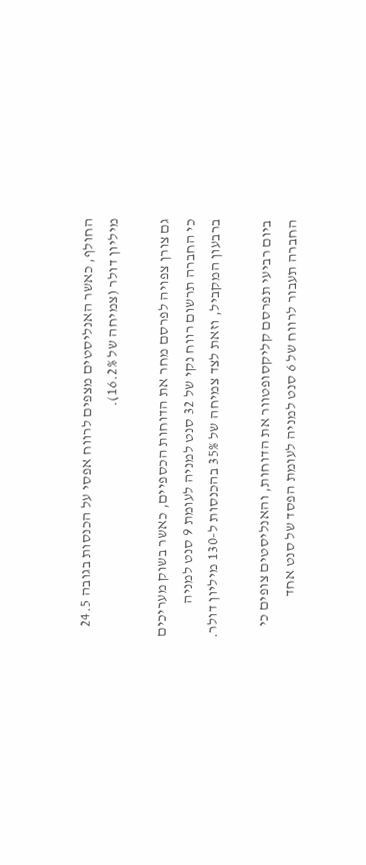החולף, כאשר האנליסטים מצפים לרווח אפסי על הכנסות בגובה 24.5 מיליון דולר (צמיחה של 16.2%).

גם צורן צפויה לפרסם מחר את הדוחות הכספיים, כאשר בשוק מעריכים כי החברה תרשום רווח נקי של 32 סנט למניה לעומת 9 סנט למניה ברבעון המקביל, וזאת לצד צמיחה של 35% בהכנסות ל-130 מיליון דולר.

ביום רביעי תפרסם קליקסופטוור את הדוחות, והאנליסטים צופים כי החברה תעבור לרווח של 6 סנט למניה לעומת הפסד של סנט אחד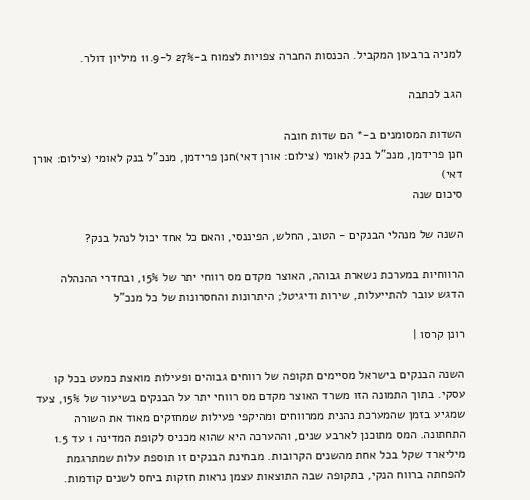למניה ברבעון המקביל. הכנסות החברה צפויות לצמוח ב-27% ל-11.9 מיליון דולר.

הגב לכתבה

השדות המסומנים ב-* הם שדות חובה
חנן פרידמן, מנכ"ל בנק לאומי (צילום: אורן דאי)חנן פרידמן, מנכ"ל בנק לאומי (צילום: אורן דאי)
סיכום שנה

השנה של מנהלי הבנקים - הטוב, החלש, הפיננסי, והאם כל אחד יכול לנהל בנק?

הרווחיות במערכת נשארת גבוהה, האוצר מקדם מס רווחי יתר של 15%, ובחדרי ההנהלה הדגש עובר להתייעלות, שירות ודיגיטל; היתרונות והחסרונות של כל מנכ"ל

רונן קרסו |

השנה הבנקים בישראל מסיימים תקופה של רווחים גבוהים ופעילות מואצת כמעט בכל קו עסקי. בתוך התמונה הזו משרד האוצר מקדם מס רווחי יתר על הבנקים בשיעור של 15%, צעד שמגיע בזמן שהמערכת נהנית ממרווחים ומהיקפי פעילות שמחזקים מאוד את השורה התחתונה. המס מתוכנן לארבע שנים, וההערכה היא שהוא מכניס לקופת המדינה 1 עד 1.5 מיליארד שקל בכל אחת מהשנים הקרובות. מבחינת הבנקים זו תוספת עלות שמתרגמת להפחתה ברווח הנקי, בתקופה שבה התוצאות עצמן נראות חזקות ביחס לשנים קודמות.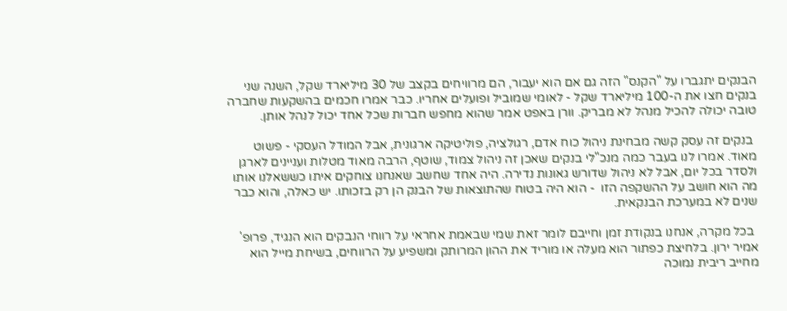הבנקים יתגברו על "הקנס" הזה גם אם הוא יעבור, הם מרוויחים בקצב של 30 מיליארד שקל, השנה שני בנקים חצו את ה-100 מיליארד שקל - לאומי שמוביל ופועלים אחריו. כבר אמרו חכמים בהשקעות שחברה טובה יכולה להכיל מנהל לא מבריק. וורן באפט אמר שהוא מחפש חברות שכל אחד יכול לנהל אותן.

 בנקים זה עסק קשה מבחינת ניהול כוח אדם, רגולציה, פוליטיקה ארגונית, אבל המודל העסקי - פשוט מאוד. אמרו לנו בעבר כמה מנכ"לי בנקים שאכן זה ניהול צמוד, שוטף, הרבה מאוד מטלות ועניינים לארגן ולסדר בכל יום, אבל לא ניהול שדורש גאונות נדירה. היה אחד שחשב שאנחנו צוחקים איתו כששאלנו אותו מה הוא חושב על ההשקפה הזו  - הוא היה בטוח שהתוצאות של הבנק הן רק בזכותו. יש כאלה, והוא כבר שנים לא במערכת הבנקאית.

 בכל מקרה, אנחנו בנקודת זמן וחייבם לומר זאת שמי שבאמת אחראי על רווחי הנבקים הוא הנגיד, פרופ' אמיר ירון. בלחיצת כפתור הוא מעלה או מוריד את ההון המרותק ומשפיע על הרווחים, בשיחת מייל הוא מחייב ריבית נמוכה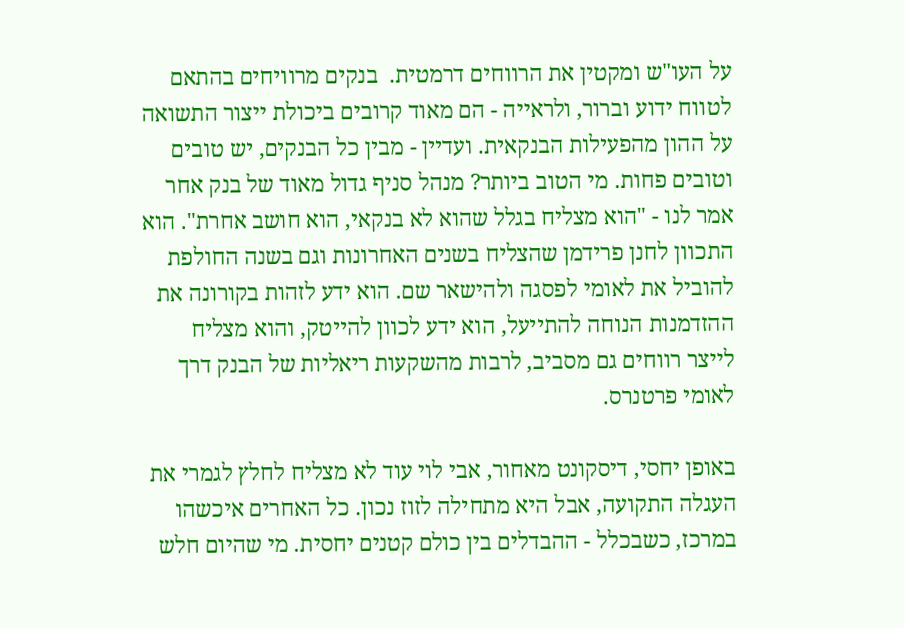על העו"ש ומקטין את הרווחים דרמטית.  בנקים מרוויחים בהתאם לטווח ידוע וברור, ולראייה - הם מאוד קרובים ביכולת ייצור התשואה על ההון מהפעילות הבנקאית. ועדיין - מבין כל הבנקים, יש טובים וטובים פחות. מי הטוב ביותר? מנהל סניף גדול מאוד של בנק אחר אמר לנו - "הוא מצליח בגלל שהוא לא בנקאי, הוא חושב אחרת". הוא התכוון לחנן פרידמן שהצליח בשנים האחרונות וגם בשנה החולפת להוביל את לאומי לפסגה ולהישאר שם. הוא ידע לזהות בקורונה את ההזדמנות הנוחה להתייעל, הוא ידע לכוון להייטק, והוא מצליח לייצר רווחים גם מסביב, לרבות מהשקעות ריאליות של הבנק דרך לאומי פרטנרס.

באופן יחסי, דיסקונט מאחור, אבי לוי עוד לא מצליח לחלץ לגמרי את העגלה התקועה, אבל היא מתחילה לזוז נכון. כל האחרים איכשהו במרכז, כשבכלל - ההבדלים בין כולם קטנים יחסית. מי שהיום חלש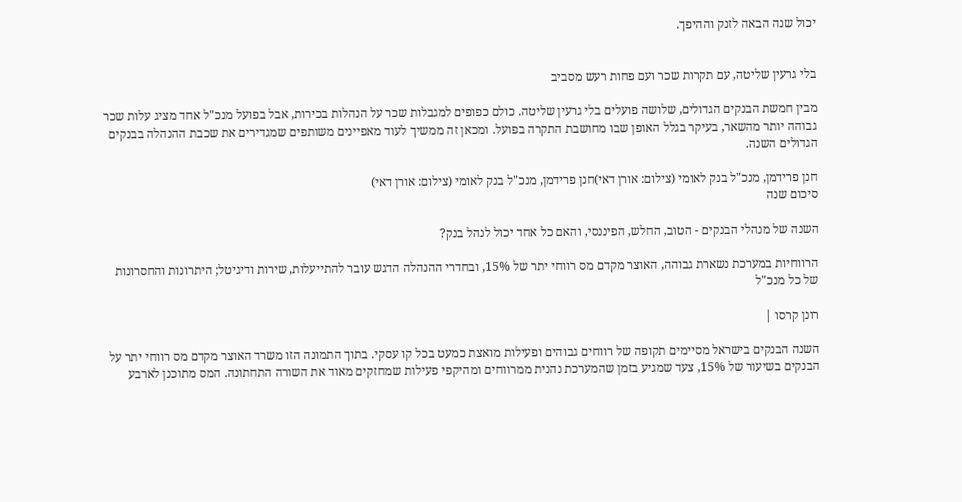יכול שנה הבאה לזנק וההיפך.


בלי גרעין שליטה, עם תקרות שכר ועם פחות רעש מסביב

מבין חמשת הבנקים הגדולים, שלושה פועלים בלי גרעין שליטה. כולם כפופים למגבלות שכר על הנהלות בכירות, אבל בפועל מנכ"ל אחד מציג עלות שכר גבוהה יותר מהשאר, בעיקר בגלל האופן שבו מחושבת התקרה בפועל. ומכאן זה ממשיך לעוד מאפיינים משותפים שמגדירים את שכבת ההנהלה בבנקים הגדולים השנה.

חנן פרידמן, מנכ"ל בנק לאומי (צילום: אורן דאי)חנן פרידמן, מנכ"ל בנק לאומי (צילום: אורן דאי)
סיכום שנה

השנה של מנהלי הבנקים - הטוב, החלש, הפיננסי, והאם כל אחד יכול לנהל בנק?

הרווחיות במערכת נשארת גבוהה, האוצר מקדם מס רווחי יתר של 15%, ובחדרי ההנהלה הדגש עובר להתייעלות, שירות ודיגיטל; היתרונות והחסרונות של כל מנכ"ל

רונן קרסו |

השנה הבנקים בישראל מסיימים תקופה של רווחים גבוהים ופעילות מואצת כמעט בכל קו עסקי. בתוך התמונה הזו משרד האוצר מקדם מס רווחי יתר על הבנקים בשיעור של 15%, צעד שמגיע בזמן שהמערכת נהנית ממרווחים ומהיקפי פעילות שמחזקים מאוד את השורה התחתונה. המס מתוכנן לארבע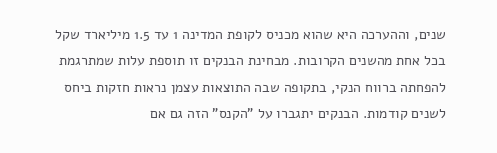שנים, וההערכה היא שהוא מכניס לקופת המדינה 1 עד 1.5 מיליארד שקל בכל אחת מהשנים הקרובות. מבחינת הבנקים זו תוספת עלות שמתרגמת להפחתה ברווח הנקי, בתקופה שבה התוצאות עצמן נראות חזקות ביחס לשנים קודמות. הבנקים יתגברו על "הקנס" הזה גם אם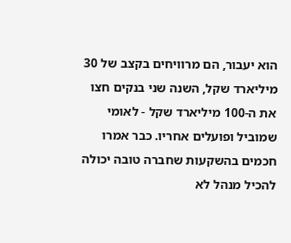הוא יעבור, הם מרוויחים בקצב של 30 מיליארד שקל, השנה שני בנקים חצו את ה-100 מיליארד שקל - לאומי שמוביל ופועלים אחריו. כבר אמרו חכמים בהשקעות שחברה טובה יכולה להכיל מנהל לא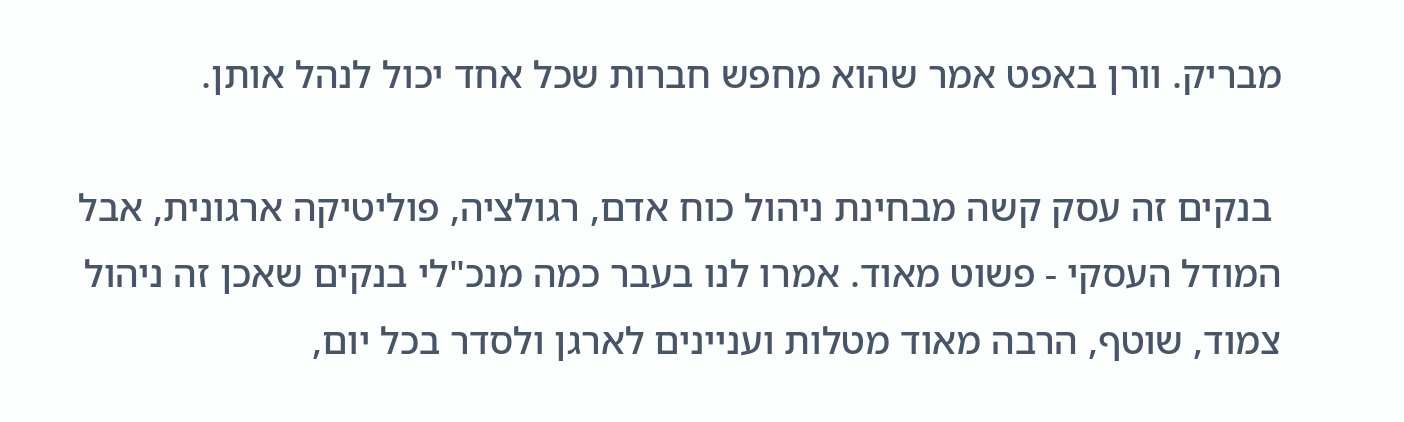מבריק. וורן באפט אמר שהוא מחפש חברות שכל אחד יכול לנהל אותן.

 בנקים זה עסק קשה מבחינת ניהול כוח אדם, רגולציה, פוליטיקה ארגונית, אבל המודל העסקי - פשוט מאוד. אמרו לנו בעבר כמה מנכ"לי בנקים שאכן זה ניהול צמוד, שוטף, הרבה מאוד מטלות ועניינים לארגן ולסדר בכל יום,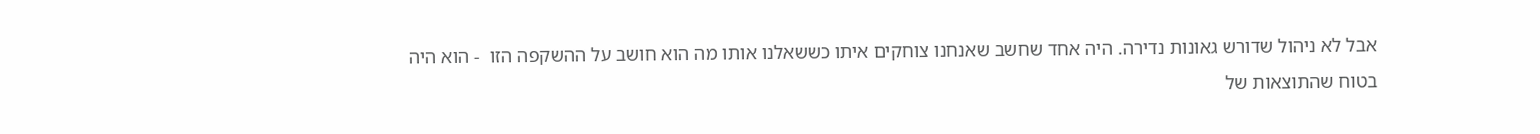אבל לא ניהול שדורש גאונות נדירה. היה אחד שחשב שאנחנו צוחקים איתו כששאלנו אותו מה הוא חושב על ההשקפה הזו  - הוא היה בטוח שהתוצאות של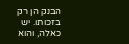הבנק הן רק בזכותו. יש כאלה, והוא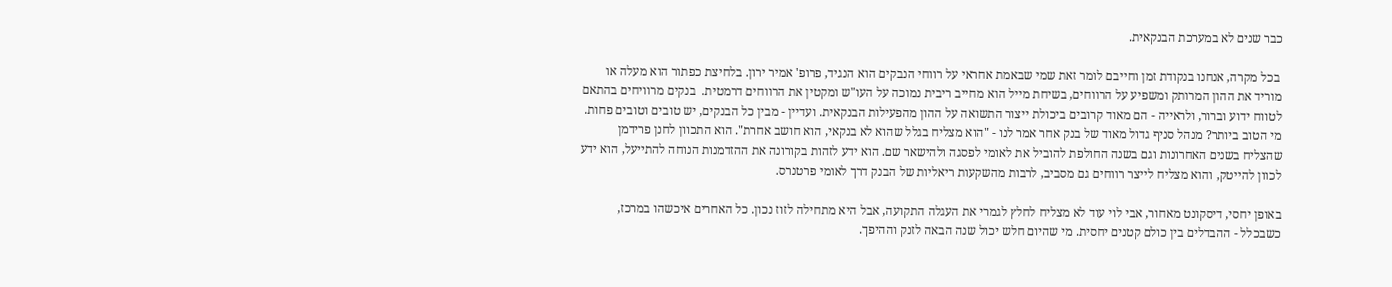כבר שנים לא במערכת הבנקאית.

 בכל מקרה, אנחנו בנקודת זמן וחייבם לומר זאת שמי שבאמת אחראי על רווחי הנבקים הוא הנגיד, פרופ' אמיר ירון. בלחיצת כפתור הוא מעלה או מוריד את ההון המרותק ומשפיע על הרווחים, בשיחת מייל הוא מחייב ריבית נמוכה על העו"ש ומקטין את הרווחים דרמטית.  בנקים מרוויחים בהתאם לטווח ידוע וברור, ולראייה - הם מאוד קרובים ביכולת ייצור התשואה על ההון מהפעילות הבנקאית. ועדיין - מבין כל הבנקים, יש טובים וטובים פחות. מי הטוב ביותר? מנהל סניף גדול מאוד של בנק אחר אמר לנו - "הוא מצליח בגלל שהוא לא בנקאי, הוא חושב אחרת". הוא התכוון לחנן פרידמן שהצליח בשנים האחרונות וגם בשנה החולפת להוביל את לאומי לפסגה ולהישאר שם. הוא ידע לזהות בקורונה את ההזדמנות הנוחה להתייעל, הוא ידע לכוון להייטק, והוא מצליח לייצר רווחים גם מסביב, לרבות מהשקעות ריאליות של הבנק דרך לאומי פרטנרס.

באופן יחסי, דיסקונט מאחור, אבי לוי עוד לא מצליח לחלץ לגמרי את העגלה התקועה, אבל היא מתחילה לזוז נכון. כל האחרים איכשהו במרכז, כשבכלל - ההבדלים בין כולם קטנים יחסית. מי שהיום חלש יכול שנה הבאה לזנק וההיפך.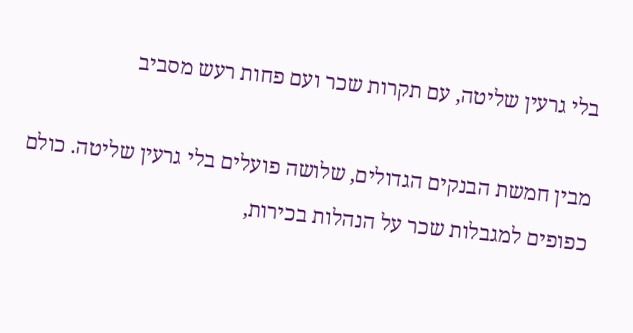בלי גרעין שליטה, עם תקרות שכר ועם פחות רעש מסביב

מבין חמשת הבנקים הגדולים, שלושה פועלים בלי גרעין שליטה. כולם כפופים למגבלות שכר על הנהלות בכירות,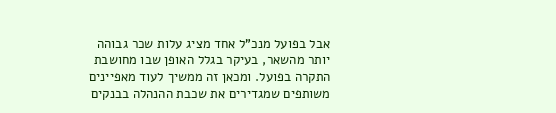אבל בפועל מנכ"ל אחד מציג עלות שכר גבוהה יותר מהשאר, בעיקר בגלל האופן שבו מחושבת התקרה בפועל. ומכאן זה ממשיך לעוד מאפיינים משותפים שמגדירים את שכבת ההנהלה בבנקים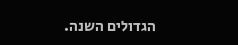הגדולים השנה.